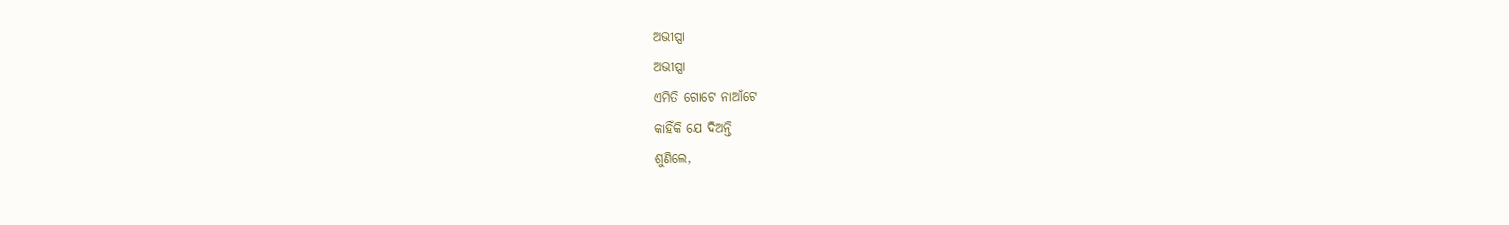ଅଭୀପ୍ସା
ଅଭୀପ୍ସା
ଏମିତି ଗୋଟେ ନାଆଁଟେ
କାହିଁକି ଯେ ଦିଅନ୍ତି
ଶୁଣିଲେ,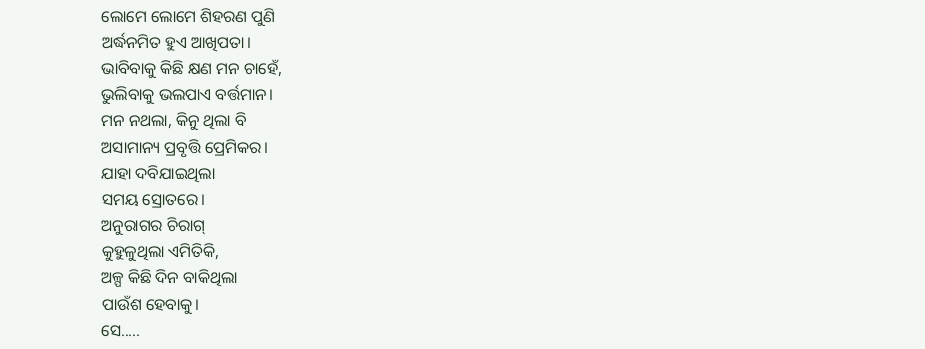ଲୋମେ ଲୋମେ ଶିହରଣ ପୁଣି
ଅର୍ଦ୍ଧନମିତ ହୁଏ ଆଖିପତା।
ଭାବିବାକୁ କିଛି କ୍ଷଣ ମନ ଚାହେଁ,
ଭୁଲିବାକୁ ଭଲପାଏ ବର୍ତ୍ତମାନ।
ମନ ନଥଲା, କିନୁ ଥିଲା ବି
ଅସାମାନ୍ୟ ପ୍ରବୃତ୍ତି ପ୍ରେମିକର।
ଯାହା ଦବିଯାଇଥିଲା
ସମୟ ସ୍ରୋତରେ।
ଅନୁରାଗର ଚିରାଗ୍
କୁହୁଳୁଥିଲା ଏମିତିକି,
ଅଳ୍ପ କିଛି ଦିନ ବାକିଥିଲା
ପାଉଁଶ ହେବାକୁ।
ସେ.....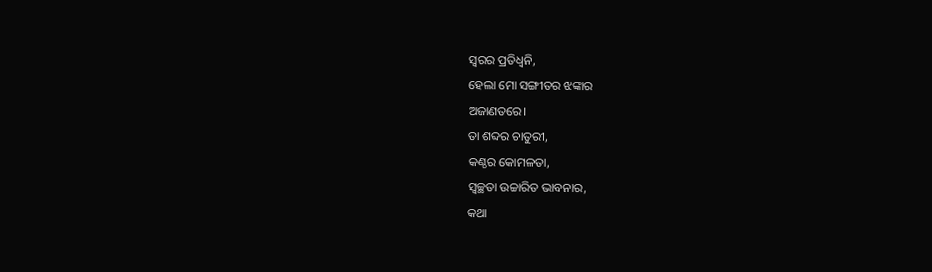ସ୍ୱରର ପ୍ରତିଧ୍ଵନି,
ହେଲା ମୋ ସଙ୍ଗୀତର ଝଙ୍କାର
ଅଜାଣତରେ।
ତା ଶବ୍ଦର ଚାତୁରୀ,
କଣ୍ଠର କୋମଳତା,
ସ୍ଵଚ୍ଛତା ଉଚ୍ଚାରିତ ଭାବନାର,
କଥା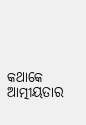କଥାକେ ଆତ୍ମୀୟତାର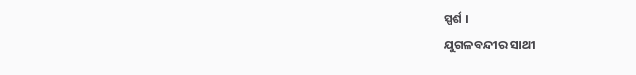ସ୍ପର୍ଶ ।
ଯୁଗଳବନ୍ଦୀର ସାଥୀ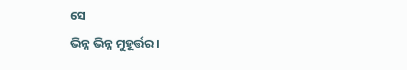ସେ
ଭିନ୍ନ ଭିନ୍ନ ମୁହୂର୍ତ୍ତର।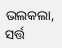ଭଲକଲା,
ସର୍ତ୍ତ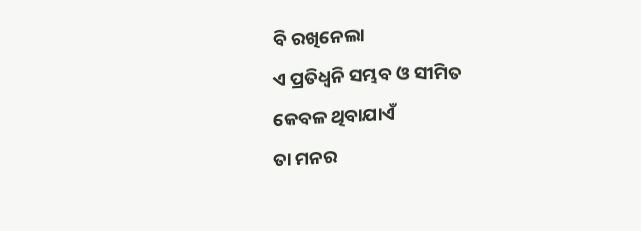ବି ରଖିନେଲା
ଏ ପ୍ରତିଧ୍ଵନି ସମ୍ଭବ ଓ ସୀମିତ
କେବଳ ଥିବାଯାଏଁ
ତା ମନର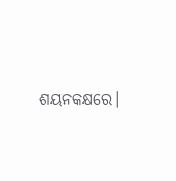ଶୟନକକ୍ଷରେ।